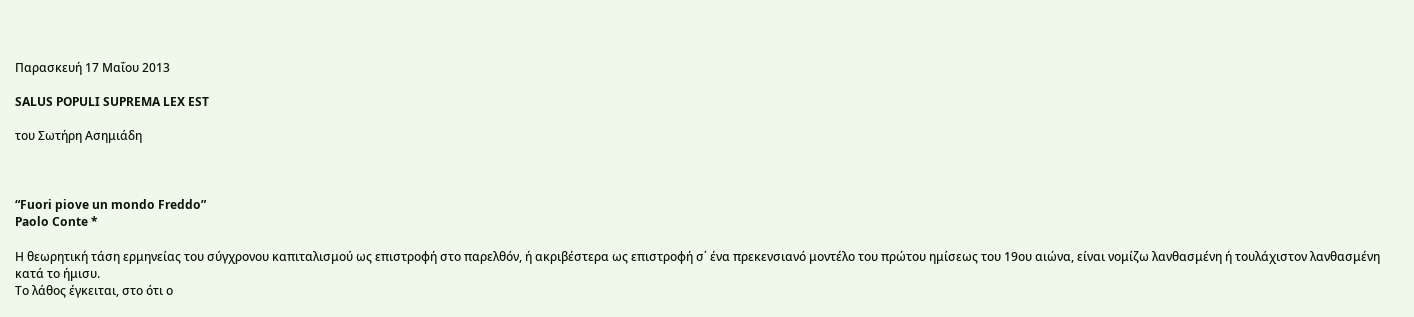Παρασκευή 17 Μαΐου 2013

SALUS POPULI SUPREMA LEX EST

του Σωτήρη Ασημιάδη



“Fuori piove un mondo Freddo”
Paolo Conte *

Η θεωρητική τάση ερμηνείας του σύγχρονου καπιταλισμού ως επιστροφή στο παρελθόν, ή ακριβέστερα ως επιστροφή σ΄ ένα πρεκενσιανό μοντέλο του πρώτου ημίσεως του 19ου αιώνα, είναι νομίζω λανθασμένη ή τουλάχιστον λανθασμένη κατά το ήμισυ.
Το λάθος έγκειται, στο ότι ο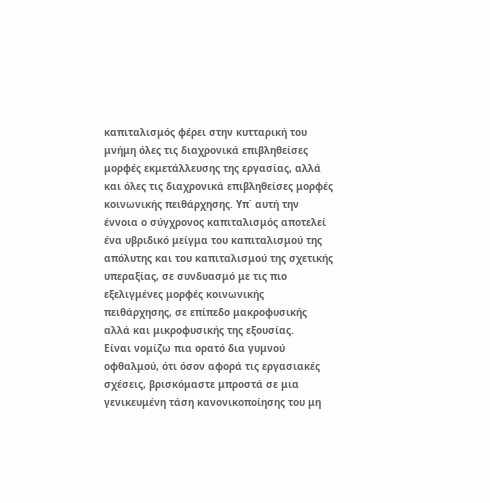καπιταλισμός φέρει στην κυτταρική του μνήμη όλες τις διαχρονικά επιβληθείσες μορφές εκμετάλλευσης της εργασίας, αλλά και όλες τις διαχρονικά επιβληθείσες μορφές κοινωνικής πειθάρχησης. Υπ΄ αυτή την έννοια ο σύγχρονος καπιταλισμός αποτελεί ένα υβριδικό μείγμα του καπιταλισμού της απόλυτης και του καπιταλισμού της σχετικής υπεραξίας, σε συνδυασμό με τις πιο εξελιγμένες μορφές κοινωνικής πειθάρχησης, σε επίπεδο μακροφυσικής αλλά και μικροφυσικής της εξουσίας.
Είναι νομίζω πια ορατό δια γυμνού οφθαλμού, ότι όσον αφορά τις εργασιακές σχέσεις, βρισκόμαστε μπροστά σε μια γενικευμένη τάση κανονικοποίησης του μη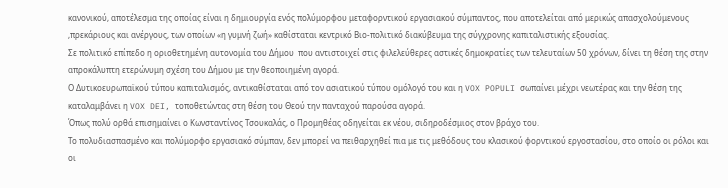κανονικού, αποτέλεσμα της οποίας είναι η δημιουργία ενός πολύμορφου μεταφορντικού εργασιακού σύμπαντος, που αποτελείται από μερικώς απασχολούμενους ,πρεκάριους και ανέργους, των οποίων «η γυμνή ζωή» καθίσταται κεντρικό Βιο-πολιτικό διακύβευμα της σύγχρονης καπιταλιστικής εξουσίας.
Σε πολιτικό επίπεδο η οριοθετημένη αυτονομία του Δήμου  που αντιστοιχεί στις φιλελεύθερες αστικές δημοκρατίες των τελευταίων 50 χρόνων, δίνει τη θέση της στην απροκάλυπτη ετερώνυμη σχέση του Δήμου με την θεοποιημένη αγορά.
Ο Δυτικοευρωπαϊκού τύπου καπιταλισμός, αντικαθίσταται από τον ασιατικού τύπου ομόλογό του και η VOX POPULI σωπαίνει μέχρι νεωτέρας και την θέση της καταλαμβάνει η VOX DEI, τοποθετώντας στη θέση του Θεού την πανταχού παρούσα αγορά.
Όπως πολύ ορθά επισημαίνει ο Κωνσταντίνος Τσουκαλάς, ο Προμηθέας οδηγείται εκ νέου, σιδηροδέσμιος στον βράχο του.
Το πολυδιασπασμένο και πολύμορφο εργασιακό σύμπαν, δεν μπορεί να πειθαρχηθεί πια με τις μεθόδους του κλασικού φορντικού εργοστασίου, στο οποίο οι ρόλοι και οι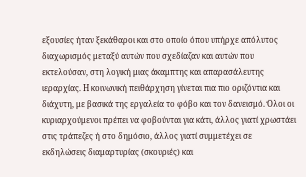εξουσίες ήταν ξεκάθαροι και στο οποίο όπου υπήρχε απόλυτος διαχωρισμός μεταξύ αυτών που σχεδίαζαν και αυτών που εκτελούσαν, στη λογική μιας άκαμπτης και απαρασάλευτης ιεραρχίας. Η κοινωνική πειθάρχηση γίνεται πια πιο οριζόντια και διάχυτη, με βασικά της εργαλεία το φόβο και τον δανεισμό. Όλοι οι κυριαρχούμενοι πρέπει να φοβούνται για κάτι, άλλος γιατί χρωστάει στις τράπεζες ή στο δημόσιο, άλλος γιατί συμμετέχει σε εκδηλώσεις διαμαρτυρίας (σκουριές) και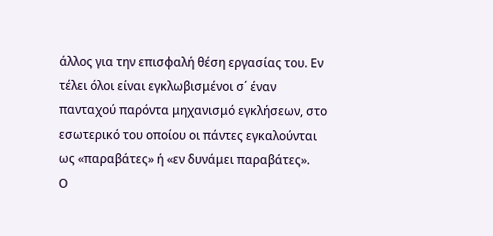άλλος για την επισφαλή θέση εργασίας του. Εν τέλει όλοι είναι εγκλωβισμένοι σ΄ έναν πανταχού παρόντα μηχανισμό εγκλήσεων, στο εσωτερικό του οποίου οι πάντες εγκαλούνται ως «παραβάτες» ή «εν δυνάμει παραβάτες».
Ο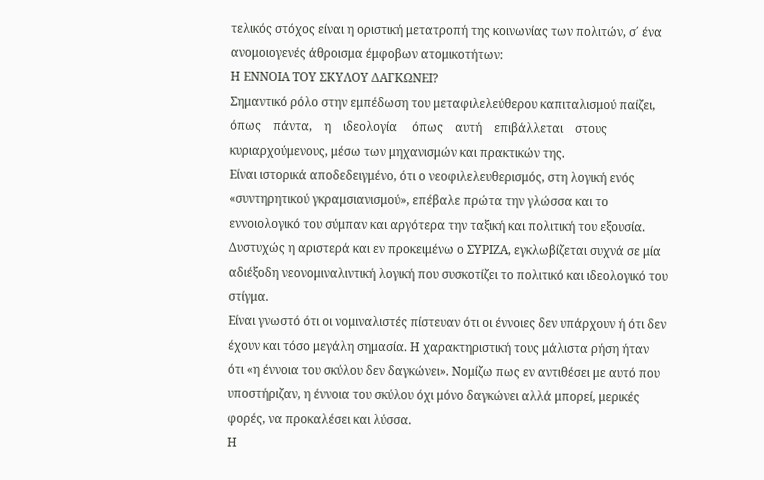τελικός στόχος είναι η οριστική μετατροπή της κοινωνίας των πολιτών, σ΄ ένα ανομοιογενές άθροισμα έμφοβων ατομικοτήτων:
Η ΕΝΝΟΙΑ ΤΟΥ ΣΚΥΛΟΥ ΔΑΓΚΩΝΕΙ?
Σημαντικό ρόλο στην εμπέδωση του μεταφιλελεύθερου καπιταλισμού παίζει,    όπως    πάντα,    η    ιδεολογία     όπως    αυτή    επιβάλλεται    στους
κυριαρχούμενους, μέσω των μηχανισμών και πρακτικών της.
Είναι ιστορικά αποδεδειγμένο, ότι ο νεοφιλελευθερισμός, στη λογική ενός «συντηρητικού γκραμσιανισμού», επέβαλε πρώτα την γλώσσα και το εννοιολογικό του σύμπαν και αργότερα την ταξική και πολιτική του εξουσία.
Δυστυχώς η αριστερά και εν προκειμένω ο ΣΥΡΙΖΑ, εγκλωβίζεται συχνά σε μία αδιέξοδη νεονομιναλιντική λογική που συσκοτίζει το πολιτικό και ιδεολογικό του στίγμα.
Είναι γνωστό ότι οι νομιναλιστές πίστευαν ότι οι έννοιες δεν υπάρχουν ή ότι δεν έχουν και τόσο μεγάλη σημασία. Η χαρακτηριστική τους μάλιστα ρήση ήταν ότι «η έννοια του σκύλου δεν δαγκώνει». Νομίζω πως εν αντιθέσει με αυτό που υποστήριζαν, η έννοια του σκύλου όχι μόνο δαγκώνει αλλά μπορεί, μερικές φορές, να προκαλέσει και λύσσα.
Η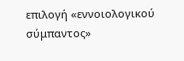επιλογή «εννοιολογικού σύμπαντος»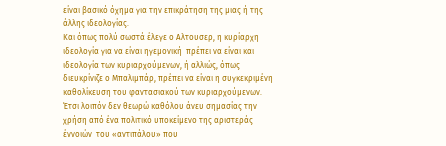είναι βασικό όχημα για την επικράτηση της μιας ή της άλλης ιδεολογίας.
Και όπως πολύ σωστά έλεγε ο Αλτουσερ, η κυρίαρχη ιδεολογία για να είναι ηγεμονική  πρέπει να είναι και ιδεολογία των κυριαρχούμενων, ή αλλιώς, όπως διευκρίνιζε ο Μπαλιμπάρ, πρέπει να είναι η συγκεκριμένη καθολίκευση του φαντασιακού των κυριαρχούμενων.
Έτσι λοιπόν δεν θεωρώ καθόλου άνευ σημασίας την χρήση από ένα πολιτικό υποκείμενο της αριστεράς έννοιών  του «αντιπάλου» που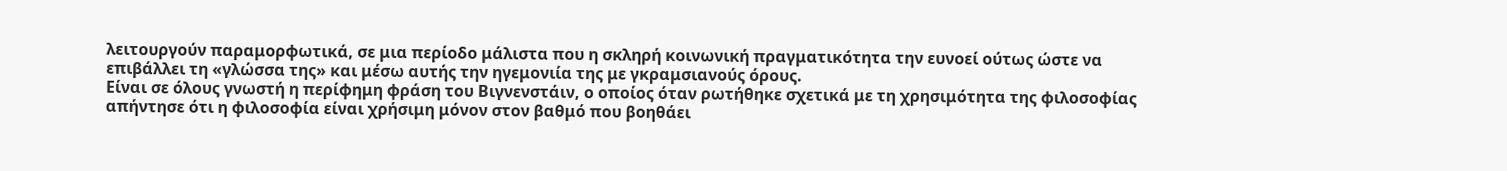λειτουργούν παραμορφωτικά, σε μια περίοδο μάλιστα που η σκληρή κοινωνική πραγματικότητα την ευνοεί ούτως ώστε να επιβάλλει τη «γλώσσα της» και μέσω αυτής την ηγεμονιία της με γκραμσιανούς όρους.
Είναι σε όλους γνωστή η περίφημη φράση του Βιγνενστάιν, ο οποίος όταν ρωτήθηκε σχετικά με τη χρησιμότητα της φιλοσοφίας απήντησε ότι η φιλοσοφία είναι χρήσιμη μόνον στον βαθμό που βοηθάει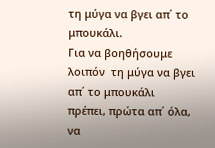τη μύγα να βγει απ΄ το μπουκάλι.
Για να βοηθήσουμε λοιπόν  τη μύγα να βγει απ΄ το μπουκάλι πρέπει, πρώτα απ΄ όλα, να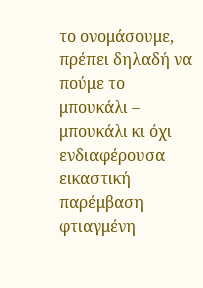το ονομάσουμε, πρέπει δηλαδή να πούμε το μπουκάλι – μπουκάλι κι όχι ενδιαφέρουσα εικαστική παρέμβαση φτιαγμένη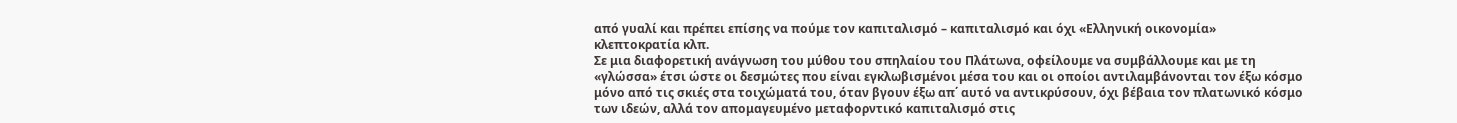από γυαλί και πρέπει επίσης να πούμε τον καπιταλισμό – καπιταλισμό και όχι «Ελληνική οικονομία»  κλεπτοκρατία κλπ.
Σε μια διαφορετική ανάγνωση του μύθου του σπηλαίου του Πλάτωνα, οφείλουμε να συμβάλλουμε και με τη «γλώσσα» έτσι ώστε οι δεσμώτες που είναι εγκλωβισμένοι μέσα του και οι οποίοι αντιλαμβάνονται τον έξω κόσμο μόνο από τις σκιές στα τοιχώματά του, όταν βγουν έξω απ΄ αυτό να αντικρύσουν, όχι βέβαια τον πλατωνικό κόσμο των ιδεών, αλλά τον απομαγευμένο μεταφορντικό καπιταλισμό στις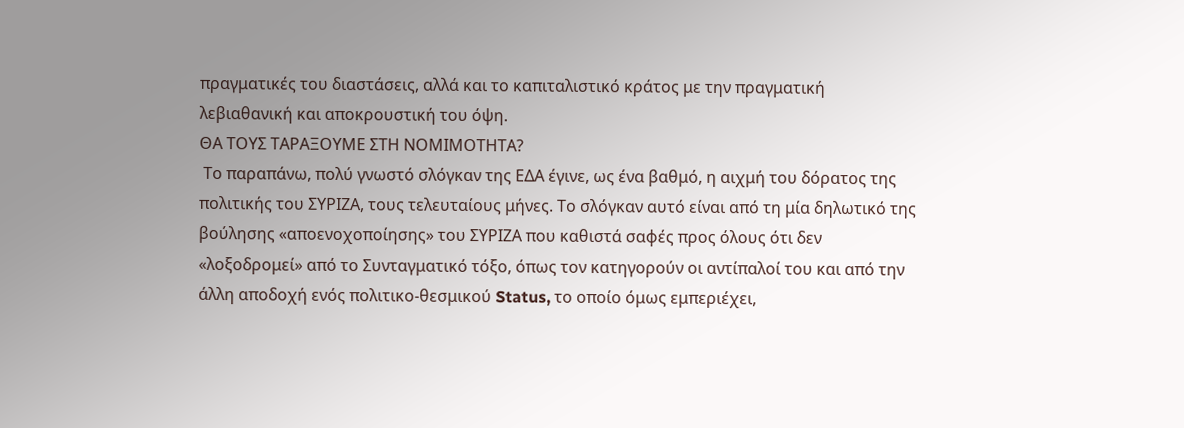πραγματικές του διαστάσεις, αλλά και το καπιταλιστικό κράτος με την πραγματική λεβιαθανική και αποκρουστική του όψη.
ΘΑ ΤΟΥΣ ΤΑΡΑΞΟΥΜΕ ΣΤΗ ΝΟΜΙΜΟΤΗΤΑ?
 Το παραπάνω, πολύ γνωστό σλόγκαν της ΕΔΑ έγινε, ως ένα βαθμό, η αιχμή του δόρατος της πολιτικής του ΣΥΡΙΖΑ, τους τελευταίους μήνες. Το σλόγκαν αυτό είναι από τη μία δηλωτικό της βούλησης «αποενοχοποίησης» του ΣΥΡΙΖΑ που καθιστά σαφές προς όλους ότι δεν «λοξοδρομεί» από το Συνταγματικό τόξο, όπως τον κατηγορούν οι αντίπαλοί του και από την άλλη αποδοχή ενός πολιτικο-θεσμικού Status, το οποίο όμως εμπεριέχει,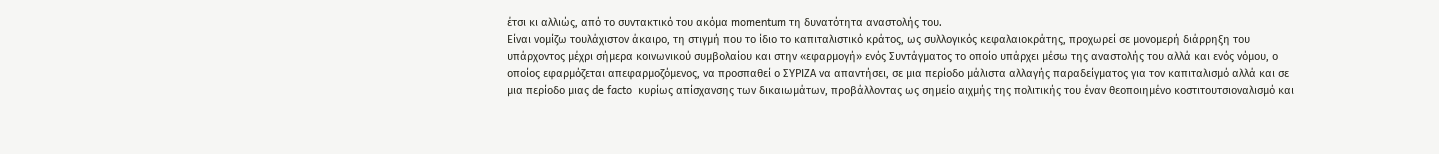έτσι κι αλλιώς, από το συντακτικό του ακόμα momentum τη δυνατότητα αναστολής του.
Είναι νομίζω τουλάχιστον άκαιρο, τη στιγμή που το ίδιο το καπιταλιστικό κράτος, ως συλλογικός κεφαλαιοκράτης, προχωρεί σε μονομερή διάρρηξη του υπάρχοντος μέχρι σήμερα κοινωνικού συμβολαίου και στην «εφαρμογή» ενός Συντάγματος το οποίο υπάρχει μέσω της αναστολής του αλλά και ενός νόμου, ο οποίος εφαρμόζεται απεφαρμοζόμενος, να προσπαθεί ο ΣΥΡΙΖΑ να απαντήσει, σε μια περίοδο μάλιστα αλλαγής παραδείγματος για τον καπιταλισμό αλλά και σε μια περίοδο μιας de facto  κυρίως απίσχανσης των δικαιωμάτων, προβάλλοντας ως σημείο αιχμής της πολιτικής του έναν θεοποιημένο κοστιτουτσιοναλισμό και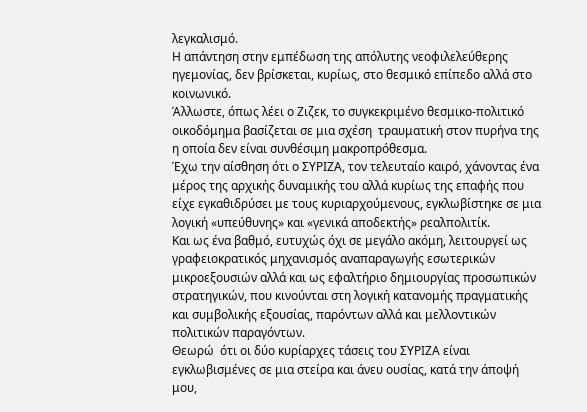λεγκαλισμό.
Η απάντηση στην εμπέδωση της απόλυτης νεοφιλελεύθερης ηγεμονίας, δεν βρίσκεται, κυρίως, στο θεσμικό επίπεδο αλλά στο κοινωνικό.
Άλλωστε, όπως λέει ο Ζιζεκ, το συγκεκριμένο θεσμικο-πολιτικό οικοδόμημα βασίζεται σε μια σχέση  τραυματική στον πυρήνα της η οποία δεν είναι συνθέσιμη μακροπρόθεσμα.
Έχω την αίσθηση ότι ο ΣΥΡΙΖΑ, τον τελευταίο καιρό, χάνοντας ένα μέρος της αρχικής δυναμικής του αλλά κυρίως της επαφής που είχε εγκαθιδρύσει με τους κυριαρχούμενους, εγκλωβίστηκε σε μια λογική «υπεύθυνης» και «γενικά αποδεκτής» ρεαλπολιτίκ.
Και ως ένα βαθμό, ευτυχώς όχι σε μεγάλο ακόμη, λειτουργεί ως γραφειοκρατικός μηχανισμός αναπαραγωγής εσωτερικών μικροεξουσιών αλλά και ως εφαλτήριο δημιουργίας προσωπικών στρατηγικών, που κινούνται στη λογική κατανομής πραγματικής και συμβολικής εξουσίας, παρόντων αλλά και μελλοντικών πολιτικών παραγόντων.
Θεωρώ  ότι οι δύο κυρίαρχες τάσεις του ΣΥΡΙΖΑ είναι εγκλωβισμένες σε μια στείρα και άνευ ουσίας, κατά την άποψή μου,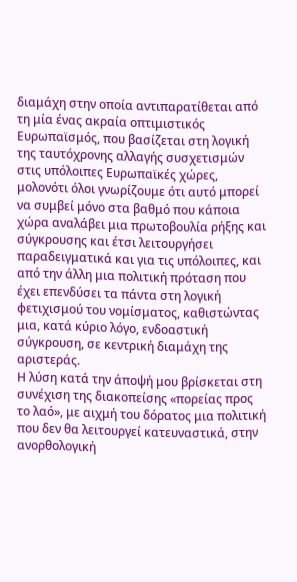διαμάχη στην οποία αντιπαρατίθεται από τη μία ένας ακραία οπτιμιστικός Ευρωπαϊσμός, που βασίζεται στη λογική της ταυτόχρονης αλλαγής συσχετισμών  στις υπόλοιπες Ευρωπαϊκές χώρες, μολονότι όλοι γνωρίζουμε ότι αυτό μπορεί να συμβεί μόνο στα βαθμό που κάποια χώρα αναλάβει μια πρωτοβουλία ρήξης και σύγκρουσης και έτσι λειτουργήσει παραδειγματικά και για τις υπόλοιπες, και από την άλλη μια πολιτική πρόταση που έχει επενδύσει τα πάντα στη λογική φετιχισμού του νομίσματος, καθιστώντας μια, κατά κύριο λόγο, ενδοαστική σύγκρουση, σε κεντρική διαμάχη της αριστεράς.
Η λύση κατά την άποψή μου βρίσκεται στη συνέχιση της διακοπείσης «πορείας προς το λαό», με αιχμή του δόρατος μια πολιτική που δεν θα λειτουργεί κατευναστικά, στην ανορθολογική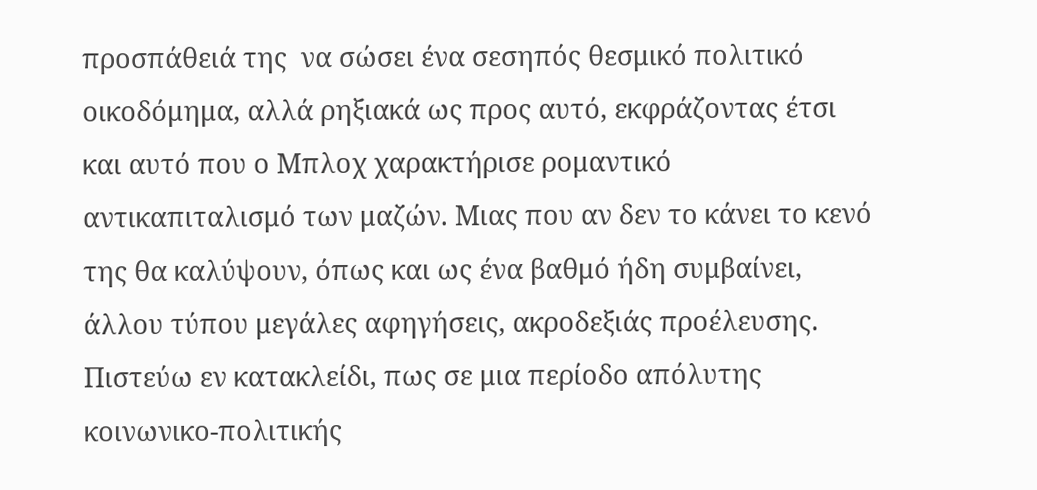προσπάθειά της  να σώσει ένα σεσηπός θεσμικό πολιτικό οικοδόμημα, αλλά ρηξιακά ως προς αυτό, εκφράζοντας έτσι και αυτό που ο Μπλοχ χαρακτήρισε ρομαντικό αντικαπιταλισμό των μαζών. Μιας που αν δεν το κάνει το κενό της θα καλύψουν, όπως και ως ένα βαθμό ήδη συμβαίνει, άλλου τύπου μεγάλες αφηγήσεις, ακροδεξιάς προέλευσης.
Πιστεύω εν κατακλείδι, πως σε μια περίοδο απόλυτης κοινωνικο-πολιτικής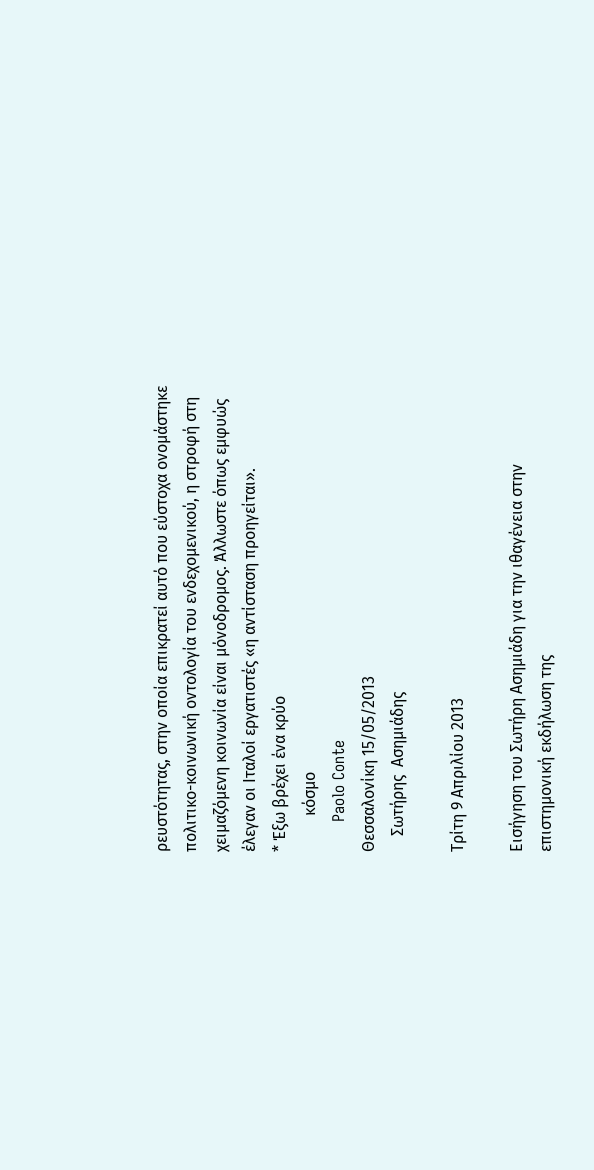ρευστότητας, στην οποία επικρατεί αυτό που εύστοχα ονομάστηκε πολιτικο-κοινωνική οντολογία του ενδεχομενικού, η στροφή στη χειμαζόμενη κοινωνία είναι μόνοδρομος. Άλλωστε όπως εμφυώς έλεγαν οι Ιταλοί εργατιστές «η αντίσταση προηγείται».
* Έξω βρέχει ένα κρύο
         κόσμο
      Paolo Conte
Θεσσαλονίκη 15/05/2013
    Σωτήρης  Ασημιάδης

Τρίτη 9 Απριλίου 2013

Εισήγηση του Σωτήρη Ασημιάδη για την ιθαγένεια στην επιστημονική εκδήλωση της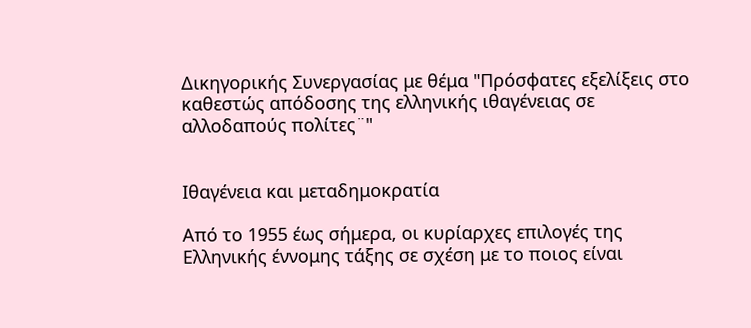Δικηγορικής Συνεργασίας με θέμα "Πρόσφατες εξελίξεις στο καθεστώς απόδοσης της ελληνικής ιθαγένειας σε αλλοδαπούς πολίτες¨"


Ιθαγένεια και μεταδημοκρατία

Από το 1955 έως σήμερα, οι κυρίαρχες επιλογές της Ελληνικής έννομης τάξης σε σχέση με το ποιος είναι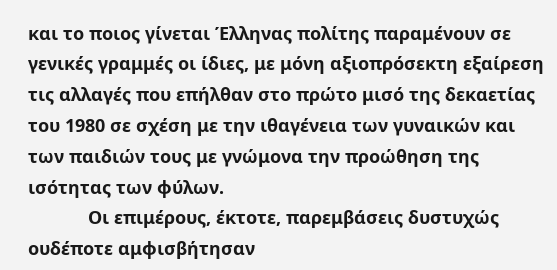και το ποιος γίνεται Έλληνας πολίτης παραμένουν σε γενικές γραμμές οι ίδιες, με μόνη αξιοπρόσεκτη εξαίρεση τις αλλαγές που επήλθαν στο πρώτο μισό της δεκαετίας του 1980 σε σχέση με την ιθαγένεια των γυναικών και των παιδιών τους με γνώμονα την προώθηση της ισότητας των φύλων.
            Οι επιμέρους, έκτοτε, παρεμβάσεις δυστυχώς ουδέποτε αμφισβήτησαν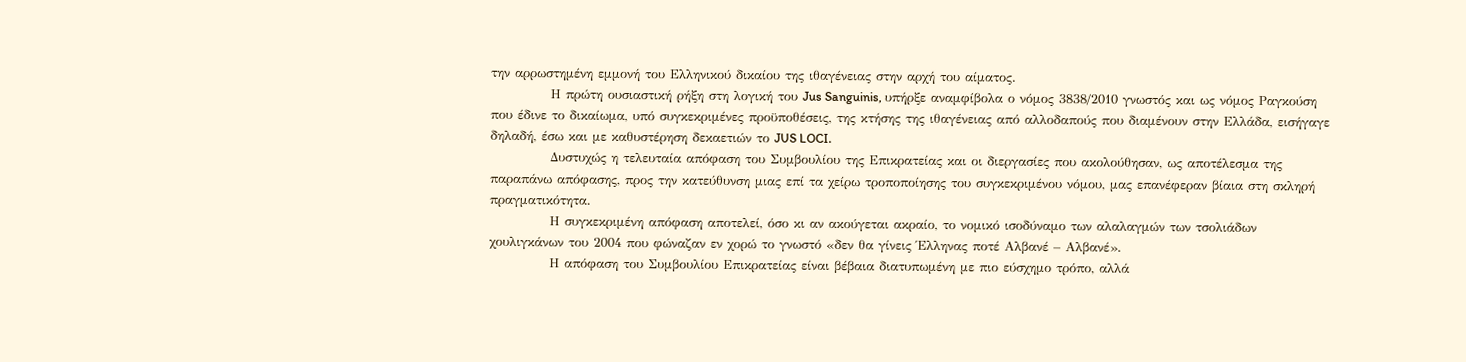την αρρωστημένη εμμονή του Ελληνικού δικαίου της ιθαγένειας στην αρχή του αίματος.
            Η πρώτη ουσιαστική ρήξη στη λογική του Jus Sanguinis, υπήρξε αναμφίβολα ο νόμος 3838/2010 γνωστός και ως νόμος Ραγκούση που έδινε το δικαίωμα, υπό συγκεκριμένες προϋποθέσεις, της κτήσης της ιθαγένειας από αλλοδαπούς που διαμένουν στην Ελλάδα, εισήγαγε δηλαδή, έσω και με καθυστέρηση δεκαετιών το JUS LOCI.
            Δυστυχώς η τελευταία απόφαση του Συμβουλίου της Επικρατείας και οι διεργασίες που ακολούθησαν, ως αποτέλεσμα της παραπάνω απόφασης, προς την κατεύθυνση μιας επί τα χείρω τροποποίησης του συγκεκριμένου νόμου, μας επανέφεραν βίαια στη σκληρή πραγματικότητα.
            Η συγκεκριμένη απόφαση αποτελεί, όσο κι αν ακούγεται ακραίο, το νομικό ισοδύναμο των αλαλαγμών των τσολιάδων χουλιγκάνων του 2004 που φώναζαν εν χορώ το γνωστό «δεν θα γίνεις Έλληνας ποτέ Αλβανέ – Αλβανέ».
            Η απόφαση του Συμβουλίου Επικρατείας είναι βέβαια διατυπωμένη με πιο εύσχημο τρόπο, αλλά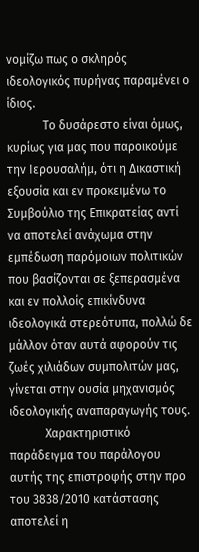νομίζω πως ο σκληρός ιδεολογικός πυρήνας παραμένει ο ίδιος.
            Το δυσάρεστο είναι όμως, κυρίως για μας που παροικούμε την Ιερουσαλήμ, ότι η Δικαστική εξουσία και εν προκειμένω το Συμβούλιο της Επικρατείας αντί να αποτελεί ανάχωμα στην εμπέδωση παρόμοιων πολιτικών που βασίζονται σε ξεπερασμένα και εν πολλοίς επικίνδυνα ιδεολογικά στερεότυπα, πολλώ δε μάλλον όταν αυτά αφορούν τις  ζωές χιλιάδων συμπολιτών μας, γίνεται στην ουσία μηχανισμός ιδεολογικής αναπαραγωγής τους.
            Χαρακτηριστικό παράδειγμα του παράλογου αυτής της επιστροφής στην προ του 3838/2010 κατάστασης αποτελεί η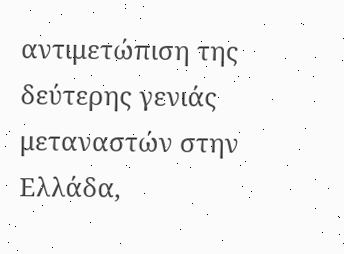αντιμετώπιση της δεύτερης γενιάς μεταναστών στην Ελλάδα,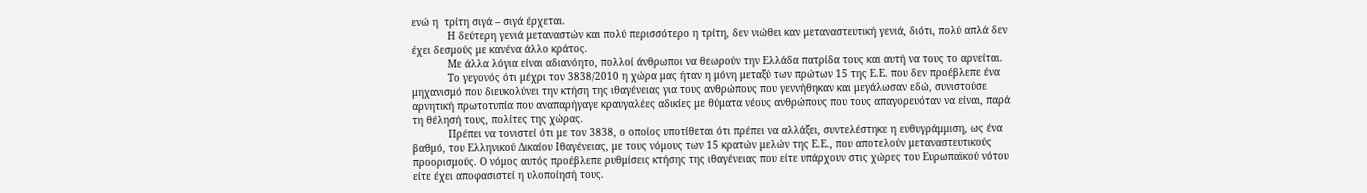ενώ η  τρίτη σιγά – σιγά έρχεται.
            Η δεύτερη γενιά μεταναστών και πολύ περισσότερο η τρίτη, δεν νιώθει καν μεταναστευτική γενιά, διότι, πολύ απλά δεν έχει δεσμούς με κανένα άλλο κράτος.
            Με άλλα λόγια είναι αδιανόητο, πολλοί άνθρωποι να θεωρούν την Ελλάδα πατρίδα τους και αυτή να τους το αρνείται.
            Το γεγονός ότι μέχρι τον 3838/2010 η χώρα μας ήταν η μόνη μεταξύ των πρώτων 15 της Ε.Ε. που δεν προέβλεπε ένα μηχανισμό που διευκολύνει την κτήση της ιθαγένειας για τους ανθρώπους που γεννήθηκαν και μεγάλωσαν εδώ, συνιστούσε αρνητική πρωτοτυπία που αναπαρήγαγε κραυγαλέες αδικίες με θύματα νέους ανθρώπους που τους απαγορευόταν να είναι, παρά τη θέλησή τους, πολίτες της χώρας.
            Πρέπει να τονιστεί ότι με τον 3838, ο οποίος υποτίθεται ότι πρέπει να αλλάξει, συντελέστηκε η ευθυγράμμιση, ως ένα βαθμό, του Ελληνικού Δικαίου Ιθαγένειας, με τους νόμους των 15 κρατών μελών της Ε.Ε., που αποτελούν μεταναστευτικούς προορισμούς. Ο νόμος αυτός προέβλεπε ρυθμίσεις κτήσης της ιθαγένειας που είτε υπάρχουν στις χώρες του Ευρωπαϊκού νότου είτε έχει αποφασιστεί η υλοποίησή τους.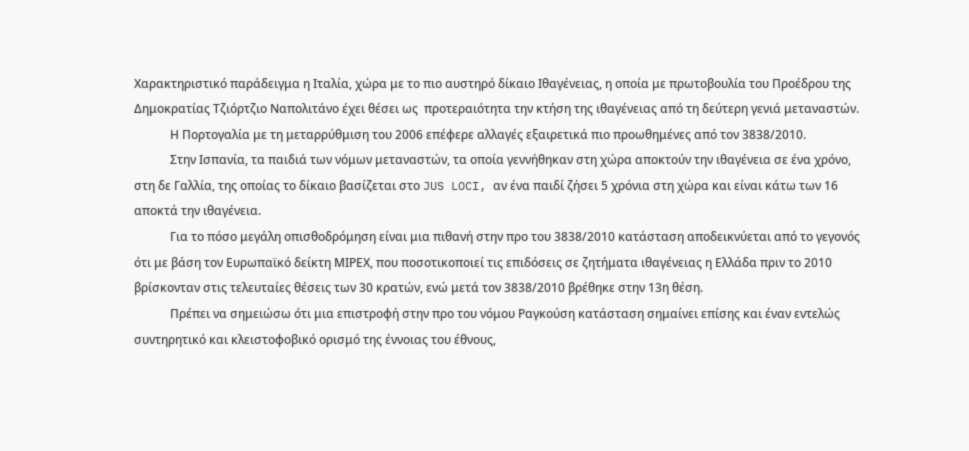Χαρακτηριστικό παράδειγμα η Ιταλία, χώρα με το πιο αυστηρό δίκαιο Ιθαγένειας, η οποία με πρωτοβουλία του Προέδρου της  Δημοκρατίας Τζιόρτζιο Ναπολιτάνο έχει θέσει ως  προτεραιότητα την κτήση της ιθαγένειας από τη δεύτερη γενιά μεταναστών.
            Η Πορτογαλία με τη μεταρρύθμιση του 2006 επέφερε αλλαγές εξαιρετικά πιο προωθημένες από τον 3838/2010.
            Στην Ισπανία, τα παιδιά των νόμων μεταναστών, τα οποία γεννήθηκαν στη χώρα αποκτούν την ιθαγένεια σε ένα χρόνο, στη δε Γαλλία, της οποίας το δίκαιο βασίζεται στο JUS LOCI, αν ένα παιδί ζήσει 5 χρόνια στη χώρα και είναι κάτω των 16 αποκτά την ιθαγένεια.
            Για το πόσο μεγάλη οπισθοδρόμηση είναι μια πιθανή στην προ του 3838/2010 κατάσταση αποδεικνύεται από το γεγονός ότι με βάση τον Ευρωπαϊκό δείκτη ΜΙΡΕΧ, που ποσοτικοποιεί τις επιδόσεις σε ζητήματα ιθαγένειας η Ελλάδα πριν το 2010 βρίσκονταν στις τελευταίες θέσεις των 30 κρατών, ενώ μετά τον 3838/2010 βρέθηκε στην 13η θέση.
            Πρέπει να σημειώσω ότι μια επιστροφή στην προ του νόμου Ραγκούση κατάσταση σημαίνει επίσης και έναν εντελώς συντηρητικό και κλειστοφοβικό ορισμό της έννοιας του έθνους,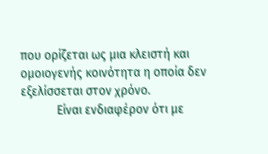που ορίζεται ως μια κλειστή και ομοιογενής κοινότητα η οποία δεν εξελίσσεται στον χρόνο.
            Είναι ενδιαφέρον ότι με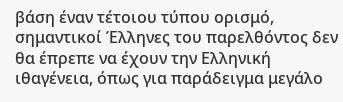βάση έναν τέτοιου τύπου ορισμό, σημαντικοί Έλληνες του παρελθόντος δεν θα έπρεπε να έχουν την Ελληνική ιθαγένεια, όπως για παράδειγμα μεγάλο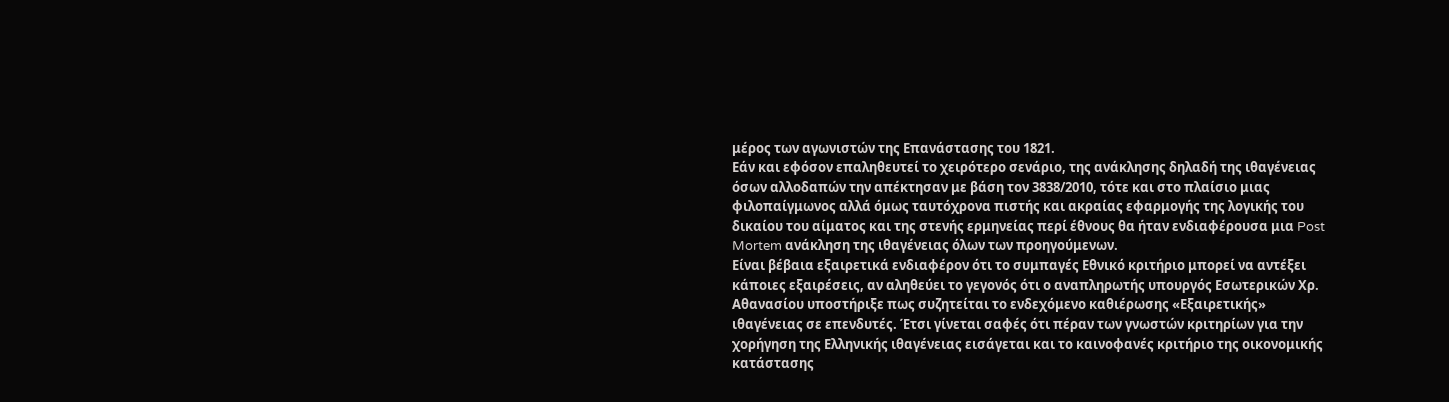μέρος των αγωνιστών της Επανάστασης του 1821.
Εάν και εφόσον επαληθευτεί το χειρότερο σενάριο, της ανάκλησης δηλαδή της ιθαγένειας όσων αλλοδαπών την απέκτησαν με βάση τον 3838/2010, τότε και στο πλαίσιο μιας φιλοπαίγμωνος αλλά όμως ταυτόχρονα πιστής και ακραίας εφαρμογής της λογικής του δικαίου του αίματος και της στενής ερμηνείας περί έθνους θα ήταν ενδιαφέρουσα μια Post Mortem ανάκληση της ιθαγένειας όλων των προηγούμενων.
Είναι βέβαια εξαιρετικά ενδιαφέρον ότι το συμπαγές Εθνικό κριτήριο μπορεί να αντέξει κάποιες εξαιρέσεις, αν αληθεύει το γεγονός ότι ο αναπληρωτής υπουργός Εσωτερικών Χρ. Αθανασίου υποστήριξε πως συζητείται το ενδεχόμενο καθιέρωσης «Εξαιρετικής» ιθαγένειας σε επενδυτές. Έτσι γίνεται σαφές ότι πέραν των γνωστών κριτηρίων για την χορήγηση της Ελληνικής ιθαγένειας εισάγεται και το καινοφανές κριτήριο της οικονομικής κατάστασης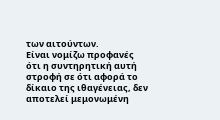των αιτούντων.
Είναι νομίζω προφανές ότι η συντηρητική αυτή στροφή σε ότι αφορά το δίκαιο της ιθαγένειας, δεν αποτελεί μεμονωμένη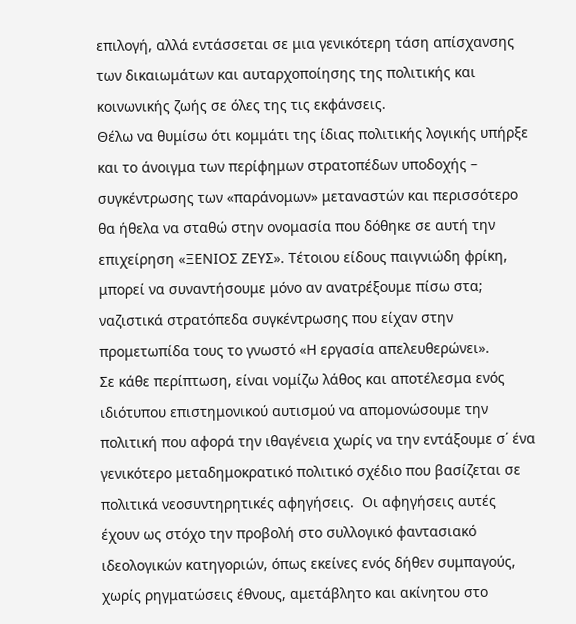επιλογή, αλλά εντάσσεται σε μια γενικότερη τάση απίσχανσης των δικαιωμάτων και αυταρχοποίησης της πολιτικής και κοινωνικής ζωής σε όλες της τις εκφάνσεις.
Θέλω να θυμίσω ότι κομμάτι της ίδιας πολιτικής λογικής υπήρξε και το άνοιγμα των περίφημων στρατοπέδων υποδοχής – συγκέντρωσης των «παράνομων» μεταναστών και περισσότερο θα ήθελα να σταθώ στην ονομασία που δόθηκε σε αυτή την επιχείρηση «ΞΕΝΙΟΣ ΖΕΥΣ». Τέτοιου είδους παιγνιώδη φρίκη, μπορεί να συναντήσουμε μόνο αν ανατρέξουμε πίσω στα; ναζιστικά στρατόπεδα συγκέντρωσης που είχαν στην προμετωπίδα τους το γνωστό «Η εργασία απελευθερώνει».
Σε κάθε περίπτωση, είναι νομίζω λάθος και αποτέλεσμα ενός ιδιότυπου επιστημονικού αυτισμού να απομονώσουμε την πολιτική που αφορά την ιθαγένεια χωρίς να την εντάξουμε σ΄ ένα γενικότερο μεταδημοκρατικό πολιτικό σχέδιο που βασίζεται σε πολιτικά νεοσυντηρητικές αφηγήσεις.  Οι αφηγήσεις αυτές έχουν ως στόχο την προβολή στο συλλογικό φαντασιακό ιδεολογικών κατηγοριών, όπως εκείνες ενός δήθεν συμπαγούς, χωρίς ρηγματώσεις έθνους, αμετάβλητο και ακίνητου στο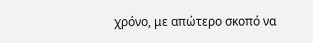χρόνο, με απώτερο σκοπό να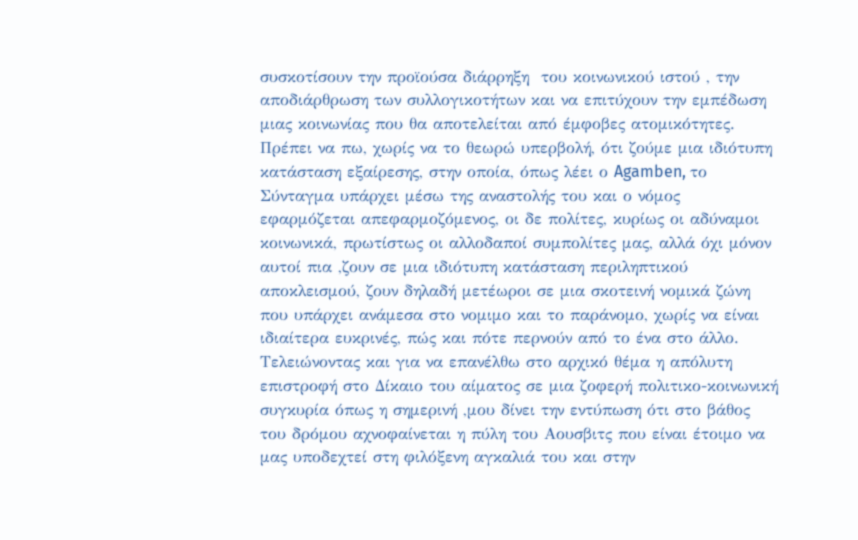συσκοτίσουν την προϊούσα διάρρηξη  του κοινωνικού ιστού , την αποδιάρθρωση των συλλογικοτήτων και να επιτύχουν την εμπέδωση μιας κοινωνίας που θα αποτελείται από έμφοβες ατομικότητες.
Πρέπει να πω, χωρίς να το θεωρώ υπερβολή, ότι ζούμε μια ιδιότυπη κατάσταση εξαίρεσης, στην οποία, όπως λέει ο Agamben, το Σύνταγμα υπάρχει μέσω της αναστολής του και ο νόμος εφαρμόζεται απεφαρμοζόμενος, οι δε πολίτες, κυρίως οι αδύναμοι κοινωνικά, πρωτίστως οι αλλοδαποί συμπολίτες μας, αλλά όχι μόνον αυτοί πια ,ζουν σε μια ιδιότυπη κατάσταση περιληπτικού αποκλεισμού, ζουν δηλαδή μετέωροι σε μια σκοτεινή νομικά ζώνη που υπάρχει ανάμεσα στο νομιμο και το παράνομο, χωρίς να είναι ιδιαίτερα ευκρινές, πώς και πότε περνούν από το ένα στο άλλο.
Τελειώνοντας και για να επανέλθω στο αρχικό θέμα η απόλυτη επιστροφή στο Δίκαιο του αίματος σε μια ζοφερή πολιτικο-κοινωνική συγκυρία όπως η σημερινή ,μου δίνει την εντύπωση ότι στο βάθος του δρόμου αχνοφαίνεται η πύλη του Αουσβιτς που είναι έτοιμο να μας υποδεχτεί στη φιλόξενη αγκαλιά του και στην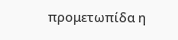προμετωπίδα η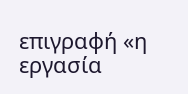επιγραφή «η εργασία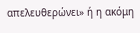απελευθερώνει» ή η ακόμη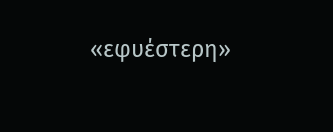«εφυέστερη»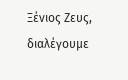Ξένιος Ζευς, διαλέγουμε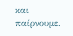και παίρνουμε.